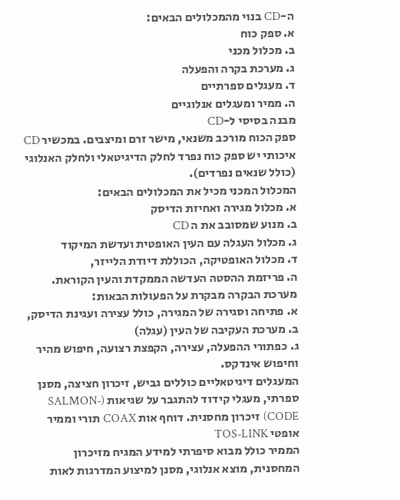ה-CD בנוי מהמכלולים הבאים:
א. ספק כוח
ב. מכלול מכני
ג. מערכת בקרה והפעלה
ד. מעגלים ספרתיים
ה. ממיר ומעגלים אנלוגיים
מבנה בסיסי ל-CD
ספק הכוח מורכב משנאי, מישר זרם ומיצבים. במכשיר CD איכותי יש ספק כוח נפרד לחלק הדיגיטאלי ולחלק האנלוגי (כולל שנאים נפרדים).
המכלול המכני מכיל את המכלולים הבאים:
א. מכלול מגירה ואחיזת הדיסק
ב. מנוע שמסובב את ה CD
ג. מכלול העגלה עם העין האופטית ועדשת המיקוד
ד. מכלול האופטיקה, הכוללת דיודת הלייזר,
ה. פריזמת ההסטה העדשה הממקדת והעין הקוראת.
מערכת הבקרה מבקרת על הפעולות הבאות:
א. פתיחה וסגירה של המגירה, כולל עצירה ועגינת הדיסק,
ב. מערכת העקיבה של העין (עגלה)
ג. כפתורי ההפעלה, עצירה, הקפצת רצועה, חיפוש מהיר וחיפוש אינדקס.
המעגלים דיגיטאליים כוללים גביש, זיכרון חציצה, מסנן ספרתי, מעגלי קידוד להתגבר על שגיאות (SALMON-CODE) זיכרון מחסנית. דוחף אות COAX תורי וממיר אופטי TOS-LINK
הממיר כולל מבוא סיפרתי למידע המגיח מזיכרון המחסנית, מוצא אנלוגי, מסנן למיצוע המדרגות לאות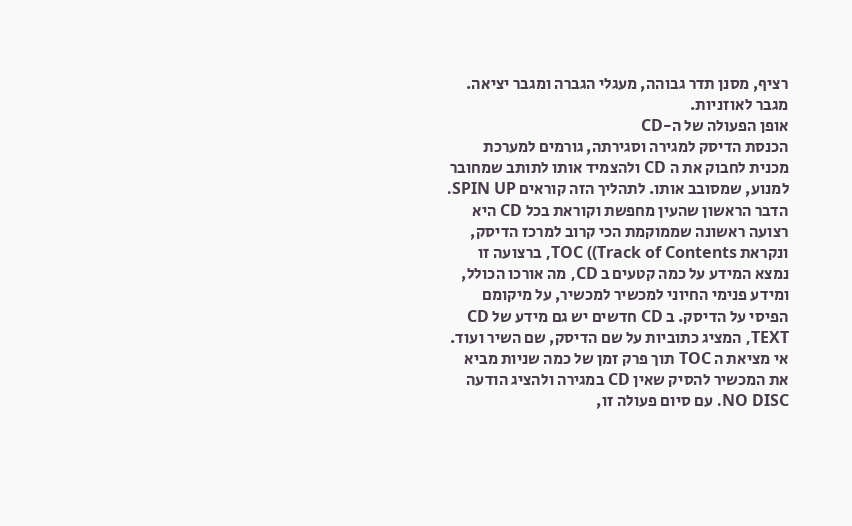רציף, מסנן תדר גבוהה, מעגלי הגברה ומגבר יציאה. מגבר לאוזניות.
אופן הפעולה של ה-CD
הכנסת הדיסק למגירה וסגירתה, גורמים למערכת מכנית לחבוק את ה CD ולהצמיד אותו לתותב שמחובר למנוע, שמסובב אותו. לתהליך הזה קוראים SPIN UP. הדבר הראשון שהעין מחפשת וקוראת בכל CD היא רצועה ראשונה שממוקמת הכי קרוב למרכז הדיסק, ונקראת TOC ((Track of Contents, ברצועה זו נמצא המידע על כמה קטעים ב CD, מה אורכו הכולל, ומידע פנימי החיוני למכשיר למכשיר, על מיקומם הפיסי על הדיסק. ב CD חדשים יש גם מידע של CD TEXT, המציג כתוביות על שם הדיסק, שם השיר ועוד. אי מציאת ה TOC תוך פרק זמן של כמה שניות מביא את המכשיר להסיק שאין CD במגירה ולהציג הודעה NO DISC. עם סיום פעולה זו,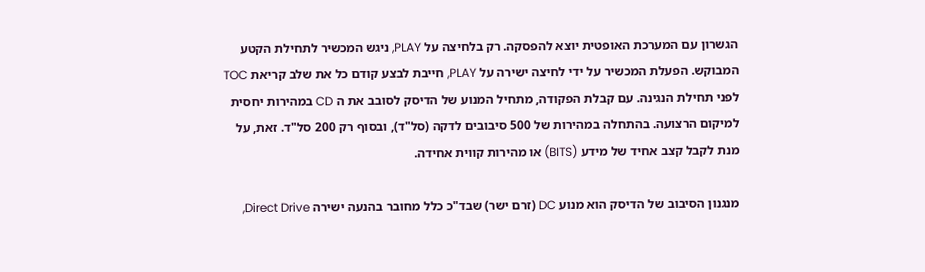הגשרון עם המערכת האופטית יוצא להפסקה. רק בלחיצה על PLAY, ניגש המכשיר לתחילת הקטע המבוקש. הפעלת המכשיר על ידי לחיצה ישירה על PLAY, חייבת לבצע קודם כל את שלב קריאת TOC לפני תחילת הנגינה. עם קבלת הפקודה, מתחיל המנוע של הדיסק לסובב את ה CD במהירות יחסית למיקום הרצועה. בהתחלה במהירות של 500 סיבובים לדקה (סל"ד), ובסוף רק 200 סל"ד. זאת, על מנת לקבל קצב אחיד של מידע (BITS) או מהירות קווית אחידה.

מנגנון הסיבוב של הדיסק הוא מנוע DC (זרם ישר) שבד"כ כלל מחובר בהנעה ישירה Direct Drive,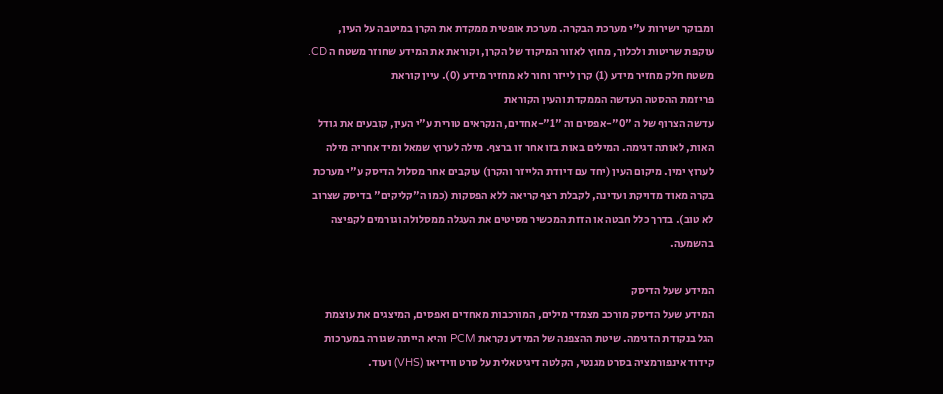ומבוקר ישירות ע"י מערכת הבקרה. מערכת אופטית ממקדת את הקרן במיטבה על העין, עוקפת שריטות ולכלוך, מחוץ לאזור המיקוד של הקרן, וקוראת את המידע שחוזר משטח ה CD. משטח חלק מחזיר מידע (1) קרן לייזר וחור לא מחזיר מידע (0). עיין קוראת
פריזמת ההסטה העדשה הממקדת והעין הקוראת
עדשה הצרוף של ה "0"-אפסים וה "1"-אחדים, הנקראים טורית ע"י העין, קובעים את גודל האות, לאותה דגימה. המילים באות בזו אחר זו ברצף. מילה לערוץ שמאל ומיד אחריה מילה לערוץ ימין. מיקום העין (יחד עם דיודת הלייזר והקרן) עוקבים אחר מסלול הדיסק ע"י מערכת בקרה מאוד מדויקת ועדינה, לקבלת רצף קריאה ללא הפסקות (כמו ה"קליקים" בדיסק שצרוב לא טוב). בדרך כלל חבטה או הזזת המכשיר מסיטים את העגלה ממסלולה וגורמים לקפיצה בהשמעה.

המידע שעל הדיסק
המידע שעל הדיסק מורכב מצמדי מילים, המורכבות מאחדים ואפסים, המיצגים את עוצמת הגל בנקודת הדגימה. שיטת ההצפנה של המידע נקראת PCM והיא הייתה שגורה במערכות קידוד אינפורמציה בסרט מגנטי, הקלטה דיגיטאלית על סרט ווידיאו (VHS) ועוד.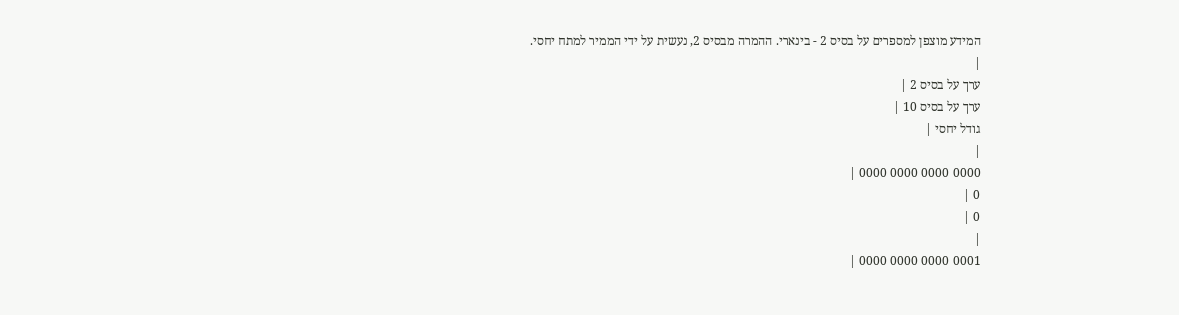המידע מוצפן למספרים על בסיס 2 - בינארי. ההמרה מבסיס 2, נעשית על ידי הממיר למתח יחסי.
|
ערך על בסיס 2 |
ערך על בסיס 10 |
גודל יחסי |
|
0000 0000 0000 0000 |
0 |
0 |
|
0001 0000 0000 0000 |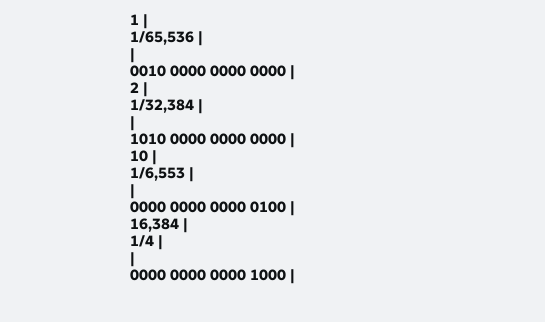1 |
1/65,536 |
|
0010 0000 0000 0000 |
2 |
1/32,384 |
|
1010 0000 0000 0000 |
10 |
1/6,553 |
|
0000 0000 0000 0100 |
16,384 |
1/4 |
|
0000 0000 0000 1000 |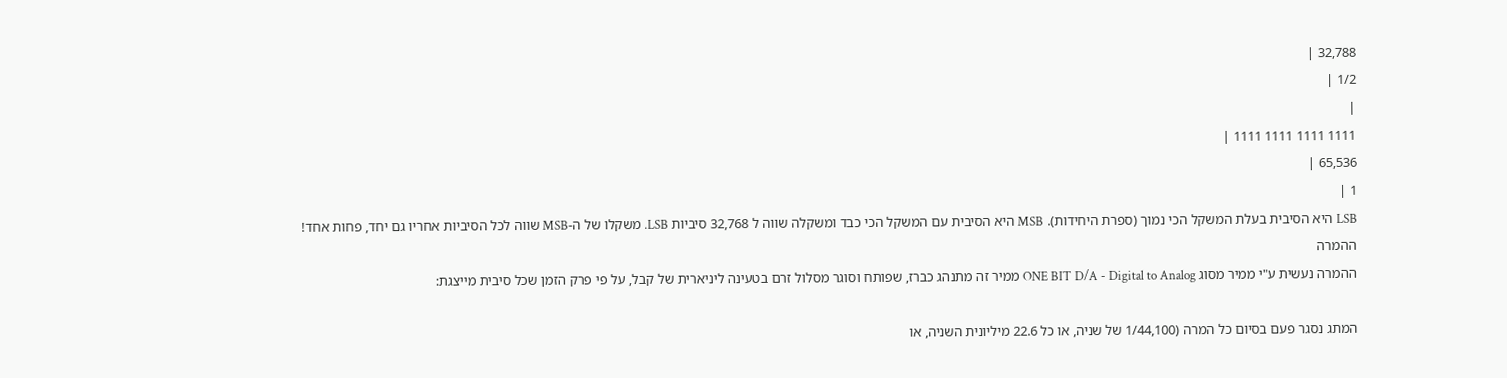32,788 |
1/2 |
|
1111 1111 1111 1111 |
65,536 |
1 |
LSB היא הסיבית בעלת המשקל הכי נמוך (ספרת היחידות). MSB היא הסיבית עם המשקל הכי כבד ומשקלה שווה ל 32,768 סיביות LSB. משקלו של ה-MSB שווה לכל הסיביות אחריו גם יחד, פחות אחד!
ההמרה
ההמרה נעשית ע"י ממיר מסוג ONE BIT D/A - Digital to Analog ממיר זה מתנהג כברז, שפותח וסוגר מסלול זרם בטעינה ליניארית של קבל, על פי פרק הזמן שכל סיבית מייצגת:

המתג נסגר פעם בסיום כל המרה (1/44,100 של שניה, או כל 22.6 מיליונית השניה, או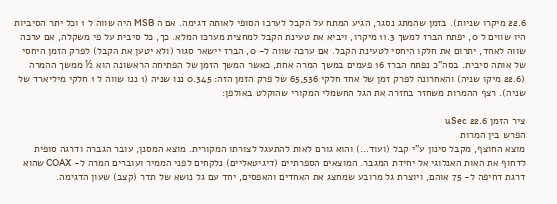22.6 מיקרו שניות). בזמן שהמתג נסגר, הגיע המתח על הקבל לערכו הסופי לאותה דגימה. אם ה MSB היה שווה ל 1 וכל יתר הסיביות היו שווים ל 0, יפתח הברז למשך 11.3 מיקרו, ויביא את טעינת הקבל למחצית מערכו המלא. כך, כל סיבית על פי משקלה, אם ערכה שווה לאחד, יתרום את חלקו היחסי לטעינת הקבל. אם ערכה שווה ל- 0, הברז יישאר סגור (ולא יטען את הקבל) לפרק הזמן היחסי של אותה סיבית. בסה"כ נפתח הברז 16 פעמים במשך המרה אחת, כאשר המשך הזמן של הפתיחה הראשונה הוא ½ ממשך ההמרה (22.6 מיקו שניה) והאחרונה לפרק זמן של אחד חלקי 65,536 של פרק הזמן הזה: 0.345 ננו שניה (1 ננו שווה ל 1 חלקי מיליארד של שניה). רצף ההמרות משחזר בחזרה את הגל החשמלי המקורי שהוקלט באולפן:

ציר הזמן 22.6 uSec
הפרש בין המרות
מוצא החוצף, מקבל סינון ע"י קבל (ועוד…) והוא גורם לאות להתעגל לצורתו המקורית. מוצא המסנן, עובר הגברה ודרגה סופית לדחוף את האות האנלוגי אל יחידת המגבר. המוצאים הספרתיים (דיגיטאליים) נלקחים לפני הממיר ועוברים המרה ל- COAX שהוא דרגת דחיפה ל- 75 אוהם, ויוצרת גל מרובע שמחצג את האחדים והאפסים, יחד עם גל נושא של תדר (קצב) שעון הדגימה.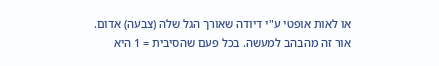או לאות אופטי ע"י דיודה שאורך הגל שלה (צבעה) אדום. אור זה מהבהב למעשה. בכל פעם שהסיבית = 1 היא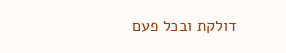דולקת ובכל פעם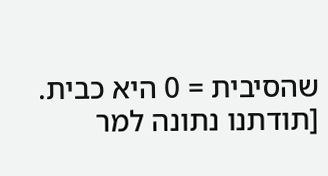שהסיבית = 0 היא כבית.
[תודתנו נתונה למר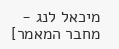מיכאל לנג - מחבר המאמר]